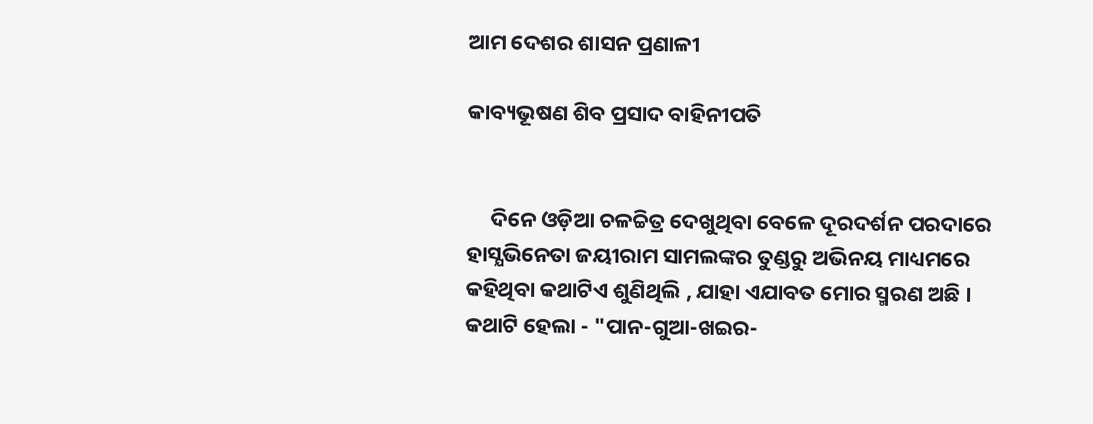ଆମ ଦେଶର ଶାସନ ପ୍ରଣାଳୀ

କାବ୍ୟଭୂଷଣ ଶିବ ପ୍ରସାଦ ବାହିନୀପତି


     ଦିନେ ଓଡ଼ିଆ ଚଳଚ୍ଚିତ୍ର ଦେଖୁଥିବା ବେଳେ ଦୂରଦର୍ଶନ ପରଦାରେ ହାସ୍ଯଭିନେତା ଜୟୀରାମ ସାମଲଙ୍କର ତୁଣ୍ଡରୁ ଅଭିନୟ ମାଧ୍ୟମରେ କହିଥିବା କଥାଟିଏ ଶୁଣିଥିଲି , ଯାହା ଏଯାବତ ମୋର ସ୍ମରଣ ଅଛି । କଥାଟି ହେଲା - "ପାନ-ଗୁଆ-ଖଇର-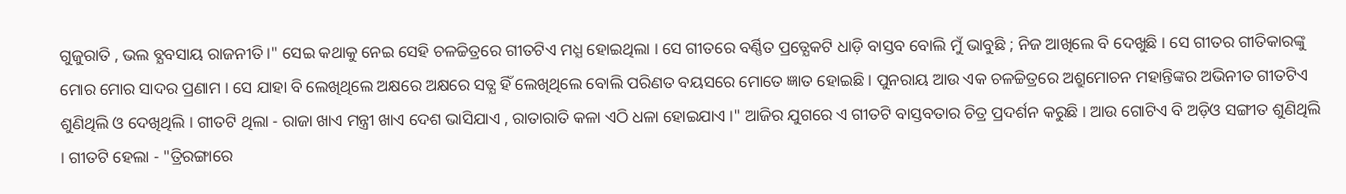ଗୁଜୁରାତି , ଭଲ ବ୍ଯବସାୟ ରାଜନୀତି ।" ସେଇ କଥାକୁ ନେଇ ସେହି ଚଳଚ୍ଚିତ୍ରରେ ଗୀତଟିଏ ମଧ୍ଯ ହୋଇଥିଲା । ସେ ଗୀତରେ ବର୍ଣ୍ଣିତ ପ୍ରତ୍ଯେକଟି ଧାଡ଼ି ବାସ୍ତବ ବୋଲି ମୁଁ ଭାବୁଛି ; ନିଜ ଆଖିଲେ ବି ଦେଖୁଛି । ସେ ଗୀତର ଗୀତିକାରଙ୍କୁ ମୋର ମୋର ସାଦର ପ୍ରଣାମ । ସେ ଯାହା ବି ଲେଖିଥିଲେ ଅକ୍ଷରେ ଅକ୍ଷରେ ସତ୍ଯ ହିଁ ଲେଖିଥିଲେ ବୋଲି ପରିଣତ ବୟସରେ ମୋତେ ଜ୍ଞାତ ହୋଇଛି । ପୁନରାୟ ଆଉ ଏକ ଚଳଚ୍ଚିତ୍ରରେ ଅଶ୍ରୁମୋଚନ ମହାନ୍ତିଙ୍କର ଅଭିନୀତ ଗୀତଟିଏ ଶୁଣିଥିଲି ଓ ଦେଖିଥିଲି । ଗୀତଟି ଥିଲା - ରାଜା ଖାଏ ମନ୍ତ୍ରୀ ଖାଏ ଦେଶ ଭାସିଯାଏ , ରାତାରାତି କଳା ଏଠି ଧଳା ହୋଇଯାଏ ।" ଆଜିର ଯୁଗରେ ଏ ଗୀତଟି ବାସ୍ତବତାର ଚିତ୍ର ପ୍ରଦର୍ଶନ କରୁଛି । ଆଉ ଗୋଟିଏ ବି ଅଡ଼ିଓ ସଙ୍ଗୀତ ଶୁଣିଥିଲି । ଗୀତଟି ହେଲା - "ତ୍ରିରଙ୍ଗାରେ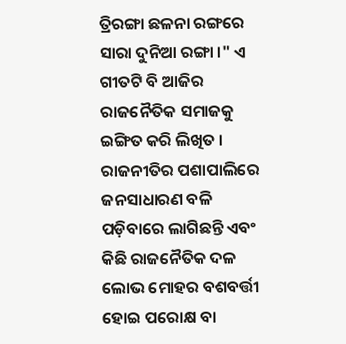ତ୍ରିରଙ୍ଗା ଛଳନା ରଙ୍ଗରେ ସାରା ଦୁନିଆ ରଙ୍ଗା ।" ଏ ଗୀତଟି ବି ଆଜିର ରାଜନୈତିକ ସମାଜକୁ ଇଙ୍ଗିତ କରି ଲିଖିତ । ରାଜନୀତିର ପଶାପାଲିରେ ଜନସାଧାରଣ ବଳି ପଡ଼ିବାରେ ଲାଗିଛନ୍ତି ଏବଂ କିଛି ରାଜନୈତିକ ଦଳ ଲୋଭ ମୋହର ବଶବର୍ତ୍ତୀ ହୋଇ ପରୋକ୍ଷ ବା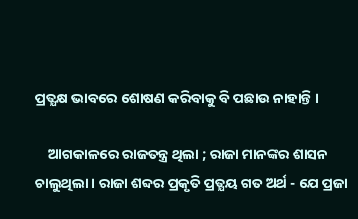ପ୍ରତ୍ଯକ୍ଷ ଭାବରେ ଶୋଷଣ କରିବାକୁ ବି ପଛାଉ ନାହାନ୍ତି ।

    ଆଗକାଳରେ ରାଜତନ୍ତ୍ର ଥିଲା ; ରାଜା ମାନଙ୍କର ଶାସନ ଚାଲୁଥିଲା । ରାଜା ଶବ୍ଦର ପ୍ରକୃତି ପ୍ରତ୍ଯୟ ଗତ ଅର୍ଥ - ଯେ ପ୍ରଜା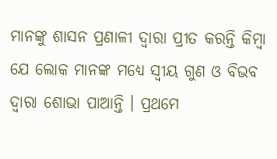ମାନଙ୍କୁ ଶାସନ ପ୍ରଣାଳୀ ଦ୍ବାରା ପ୍ରୀତ କରନ୍ତି କିମ୍ବା ଯେ ଲୋକ ମାନଙ୍କ ମଧ୍ୟେ ସ୍ବୀୟ ଗୁଣ ଓ ବିଭବ ଦ୍ବାରା ଶୋଭା ପାଆନ୍ତି । ପ୍ରଥମେ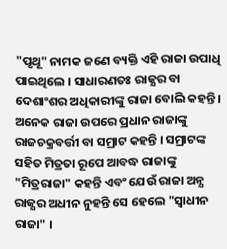"ପୃଥୂ" ନାମକ ଜଣେ ବ୍ୟକ୍ତି ଏହି ରାଜା ଉପାଧି ପାଇଥିଲେ । ସାଧାରଣତଃ ରାଜ୍ଯର ବା ଦେଶାଂଶର ଅଧିକାରୀଙ୍କୁ ରାଜା ବୋଲି କହନ୍ତି । ଅନେକ ରାଜା ଉପରେ ପ୍ରଧାନ ରାଜାଙ୍କୁ ରାଜଚକ୍ରବର୍ତ୍ତୀ ବା ସମ୍ରାଟ କହନ୍ତି । ସମ୍ରାଟଙ୍କ ସହିତ ମିତ୍ରତା ରୂପେ ଆବଦ୍ଧ ରାଜାଙ୍କୁ "ମିତ୍ରରାଜା" କହନ୍ତି ଏବଂ ଯେଉଁ ରାଜା ଅନ୍ଯ ରାଜ୍ଯର ଅଧୀନ ନୁହନ୍ତି ସେ ହେଲେ "ସ୍ବାଧୀନ ରାଜା" ।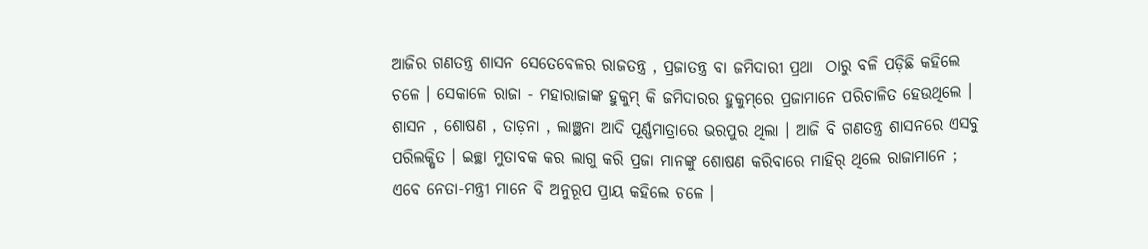ଆଜିର ଗଣତନ୍ତ୍ର ଶାସନ ସେତେବେଳର ରାଜତନ୍ତ୍ର , ପ୍ରଜାତନ୍ତ୍ର ବା ଜମିଦାରୀ ପ୍ରଥା  ଠାରୁ ବଳି ପଡ଼ିଛି କହିଲେ ଚଳେ । ସେକାଳେ ରାଜା - ମହାରାଜାଙ୍କ ହୁକୁମ୍‌ କି ଜମିଦାରର ହୁକୁମ୍‌ରେ ପ୍ରଜାମାନେ ପରିଚାଳିତ ହେଉଥିଲେ । ଶାସନ , ଶୋଷଣ , ତାଡ଼ନା , ଲାଞ୍ଛନା ଆଦି ପୂର୍ଣ୍ଣମାତ୍ରାରେ ଭରପୁର ଥିଲା । ଆଜି ବି ଗଣତନ୍ତ୍ର ଶାସନରେ ଏସବୁ ପରିଲକ୍ଷିତ । ଇଚ୍ଛା ମୁତାବକ କର ଲାଗୁ କରି ପ୍ରଜା ମାନଙ୍କୁ ଶୋଷଣ କରିବାରେ ମାହିର୍‌ ଥିଲେ ରାଜାମାନେ ; ଏବେ ନେତା-ମନ୍ତ୍ରୀ ମାନେ ବି ଅନୁରୂପ ପ୍ରାୟ କହିଲେ ଚଳେ ।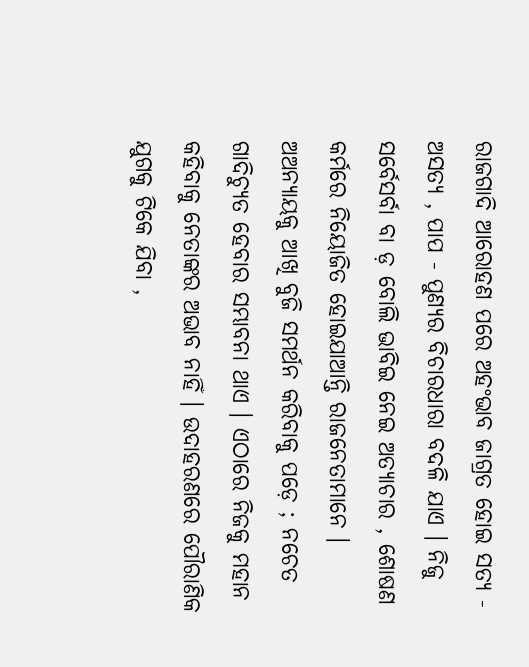ରାଜଗାଦି ଆରୋହଣ ପରେ ଅହଂଭାବ ଜାଗ୍ରତ ହୋଇ ସତ୍ଯ - ଅସତ୍ଯ , ପାପ - ପୁଣ୍ଯର ବିଚାରଧାରା ବଦଳି ଯାଏ । ନିଜୁ ସର୍ବେସର୍ବା ବା ଡ଼ ବୋଲି ଭାବିଇ ନେଇ ଅତ୍ଯାଚାର , ଶୋଷଣ କର୍ମରେ ନିୟୋଜିତ ହୋଇଯାଆନ୍ତି ରାଜନେତାମାନେ । ଅଅନ୍ଯାୟକୁ ଆଖି ବୁଜି ସମର୍ଥନ କରିବାକୁ ପଡ଼େ ; ନଚେତ ଗାଦିଚ୍ଯୁତ ହେବାର ସମ୍ଭାବନା ଥାଏ । ଏଠାରେ ନିଜକୁ ମହାନ କହିବାକୁ ନେତାଙ୍କର ଅଭାବ ନାହିଁ । ଉଦାହରଣରେ ପୌରାଣିକ ଯୁଗକୁ ଟିକେ ଯିବା ,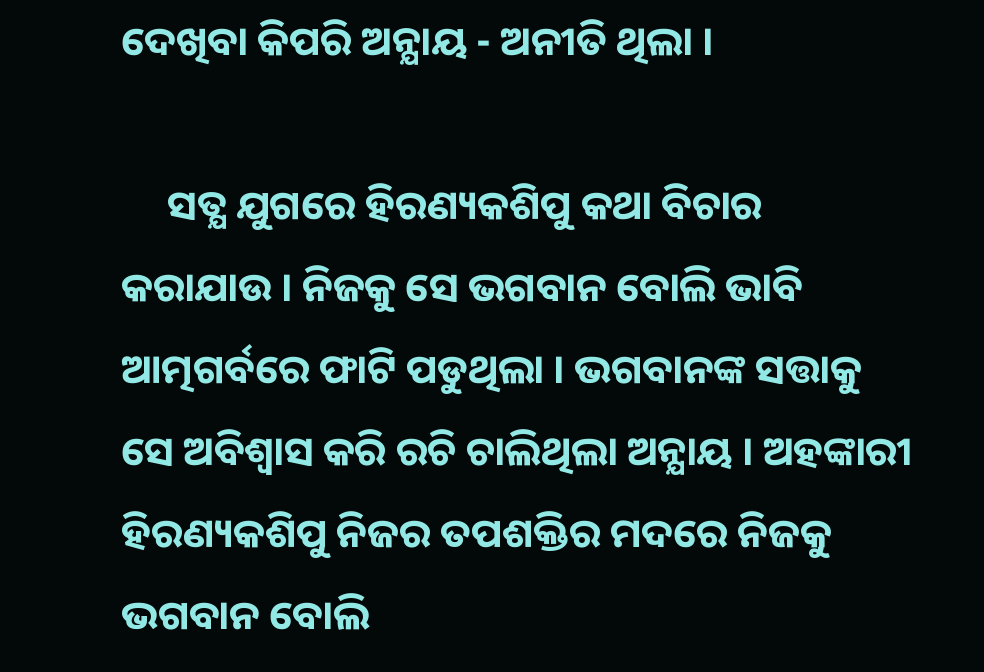ଦେଖିବା କିପରି ଅନ୍ଯାୟ - ଅନୀତି ଥିଲା ।

     ସତ୍ଯ ଯୁଗରେ ହିରଣ୍ୟକଶିପୁ କଥା ବିଚାର କରାଯାଉ । ନିଜକୁ ସେ ଭଗବାନ ବୋଲି ଭାବି ଆତ୍ମଗର୍ବରେ ଫାଟି ପଡୁଥିଲା । ଭଗବାନଙ୍କ ସତ୍ତାକୁ ସେ ଅବିଶ୍ବାସ କରି ରଚି ଚାଲିଥିଲା ଅନ୍ଯାୟ । ଅହଙ୍କାରୀ ହିରଣ୍ୟକଶିପୁ ନିଜର ତପଶକ୍ତିର ମଦରେ ନିଜକୁ ଭଗବାନ ବୋଲି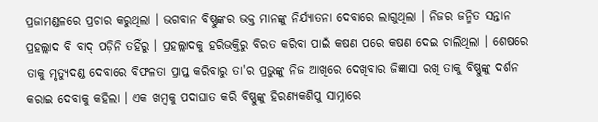ପ୍ରଜାମଣ୍ଡଳରେ ପ୍ରଚାର କରୁଥିଲା । ଭଗବାନ ବିଷ୍ଣୁଙ୍କର ଭକ୍ତ ମାନଙ୍କୁ ନିର୍ଯ୍ଯାତନା ଦେବାରେ ଲାଗୁଥିଲା । ନିଜର ଜନ୍ମିତ ସନ୍ତାନ ପ୍ରହଲ୍ଲାଦ ବି ବାଦ୍‌ ପଡ଼ିନି ତହିଁରୁ । ପ୍ରହଲ୍ଲାଦକୁ ହରିଭକ୍ତିରୁ ବିରତ କରିବା ପାଇଁ କଷଣ ପରେ କଷଣ ଦେଇ ଚାଲିଥିଲା । ଶେଷରେ ତାକୁ ମୃତ୍ଯୁଦଣ୍ଡ ଦେବାରେ ବିଫଳତା ପ୍ରାପ୍ତ କରିବାରୁ ତା'ର ପ୍ରଭୁଙ୍କୁ ନିଜ ଆଖିରେ ଦେଖିବାର ଜିଜ୍ଞାସା ରଖି ତାକୁ ବିଷ୍ଣୁଙ୍କୁ ଦର୍ଶନ କରାଇ ଦେବାକୁ କହିଲା । ଏକ ଖମ୍ବକୁ ପଦାଘାତ କରି ବିଷ୍ଣୁଙ୍କୁ ହିରଣ୍ୟକଶିପୁ ସାମ୍ନାରେ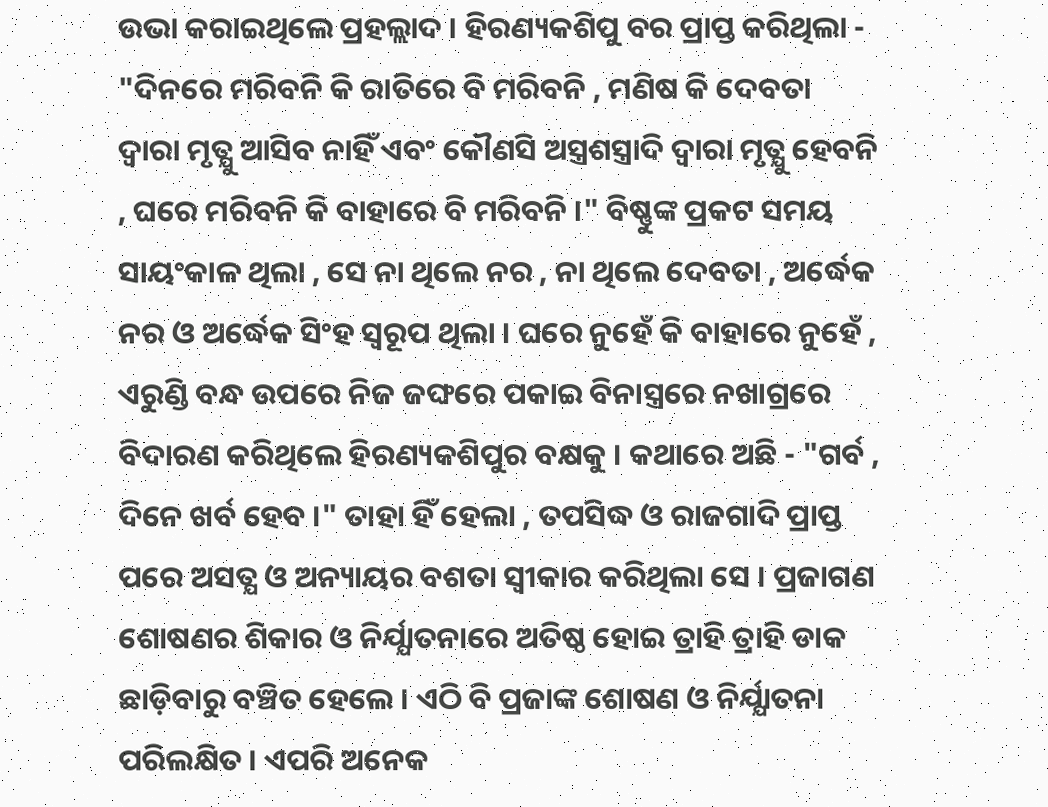ଉଭା କରାଇଥିଲେ ପ୍ରହଲ୍ଲାଦ । ହିରଣ୍ୟକଶିପୁ ବର ପ୍ରାପ୍ତ କରିଥିଲା - "ଦିନରେ ମରିବନି କି ରାତିରେ ବି ମରିବନି , ମଣିଷ କି ଦେବତା ଦ୍ବାରା ମୃତ୍ଯୁ ଆସିବ ନାହିଁ ଏବଂ କୌଣସି ଅସ୍ତ୍ରଶସ୍ତ୍ରାଦି ଦ୍ବାରା ମୃତ୍ଯୁ ହେବନି , ଘରେ ମରିବନି କି ବାହାରେ ବି ମରିବନି ।" ବିଷ୍ଣୁଙ୍କ ପ୍ରକଟ ସମୟ ସାୟଂକାଳ ଥିଲା , ସେ ନା ଥିଲେ ନର , ନା ଥିଲେ ଦେବତା , ଅର୍ଦ୍ଧେକ ନର ଓ ଅର୍ଦ୍ଧେକ ସିଂହ ସ୍ବରୂପ ଥିଲା । ଘରେ ନୁହେଁ କି ବାହାରେ ନୁହେଁ , ଏରୁଣ୍ଡି ବନ୍ଧ ଉପରେ ନିଜ ଜଙ୍ଘରେ ପକାଇ ବିନାସ୍ତ୍ରରେ ନଖାଗ୍ରରେ ବିଦାରଣ କରିଥିଲେ ହିରଣ୍ୟକଶିପୁର ବକ୍ଷକୁ । କଥାରେ ଅଛି - "ଗର୍ବ , ଦିନେ ଖର୍ବ ହେବ ।" ତାହା ହିଁ ହେଲା , ତପସିଦ୍ଧ ଓ ରାଜଗାଦି ପ୍ରାପ୍ତ ପରେ ଅସତ୍ଯ ଓ ଅନ୍ୟାୟର ବଶତା ସ୍ବୀକାର କରିଥିଲା ସେ । ପ୍ରଜାଗଣ ଶୋଷଣର ଶିକାର ଓ ନିର୍ଯ୍ଯାତନାରେ ଅତିଷ୍ଠ ହୋଇ ତ୍ରାହି ତ୍ରାହି ଡାକ ଛାଡ଼ିବାରୁ ବଞ୍ଚିତ ହେଲେ । ଏଠି ବି ପ୍ରଜାଙ୍କ ଶୋଷଣ ଓ ନିର୍ଯ୍ଯାତନା ପରିଲକ୍ଷିତ । ଏପରି ଅନେକ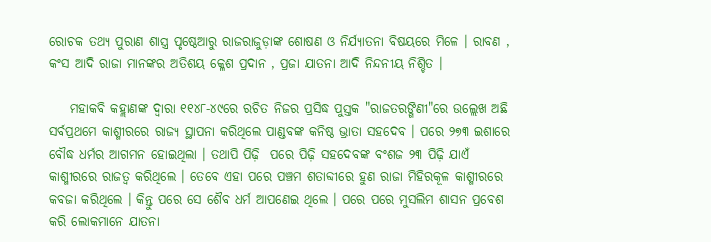ରୋଚକ ତଥ୍ଯ ପୁରାଣ ଶାସ୍ତ୍ର ପୃଷ୍ଠେଆରୁ ରାଜରାଜୁଡ଼ାଙ୍କ ଶୋଷଣ ଓ ନିର୍ଯ୍ଯାତନା ବିଷୟରେ ମିଳେ । ରାବଣ , କଂସ ଆଦି ରାଜା ମାନଙ୍କର ଅତିଶୟ କ୍ଳେଶ ପ୍ରଦାନ , ପ୍ରଜା ଯାତନା ଆଦି ନିନ୍ଦନୀୟ ନିଶ୍ଚିତ ।

    ମହାକବି କହ୍ଲାଣଙ୍କ ଦ୍ବାରା ୧୧୪୮-୪୯ରେ ରଚିତ ନିଜର ପ୍ରସିଦ୍ଧ ପୁସ୍ତକ "ରାଜତରଙ୍ଗିଣୀ"ରେ ଉଲ୍ଲେଖ ଅଛି ସର୍ବପ୍ରଥମେ କାଶ୍ମୀରରେ ରାଜ୍ଯ ସ୍ଥାପନା କରିଥିଲେ ପାଣ୍ଡବଙ୍କ କନିଷ୍ଠ ଭ୍ରାତା ସହଦେବ । ପରେ ୨୭୩ ଇଶାରେ ବୌଦ୍ଧ ଧର୍ମର ଆଗମନ ହୋଇଥିଲା । ତଥାପି ପିଢ଼ି  ପରେ ପିଢ଼ି ସହଦେବଙ୍କ ବଂଶଜ ୨୩ ପିଢ଼ି ଯାଏଁ କାଶ୍ମୀରରେ ରାଜତ୍ବ କରିଥିଲେ । ତେବେ ଏହା ପରେ ପଞ୍ଚମ ଶତାବ୍ଦୀରେ ହୁଣ ରାଜା ମିହିରକୂଳ କାଶ୍ମୀରରେ କବଜା କରିଥିଲେ । କିନ୍ତୁ ପରେ ସେ ଶୈବ ଧର୍ମ ଆପଣେଇ ଥିଲେ । ପରେ ପରେ ମୁସଲିମ ଶାସନ ପ୍ରବେଶ କରି ଲୋକମାନେ ଯାତନା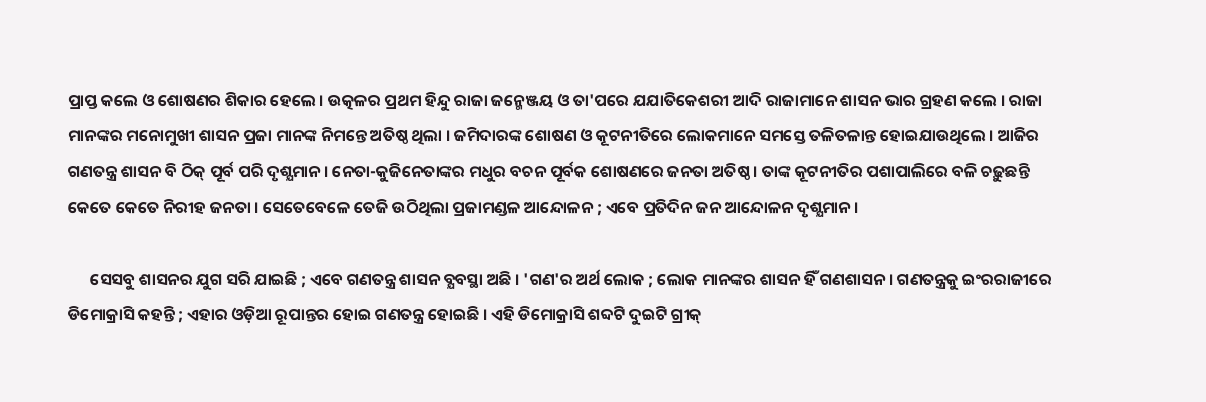ପ୍ରାପ୍ତ କଲେ ଓ ଶୋଷଣର ଶିକାର ହେଲେ । ଉତ୍କଳର ପ୍ରଥମ ହିନ୍ଦୁ ରାଜା ଜନ୍ମେଞ୍ଜୟ ଓ ତା'ପରେ ଯଯାତିକେଶରୀ ଆଦି ରାଜାମାନେ ଶାସନ ଭାର ଗ୍ରହଣ କଲେ । ରାଜା ମାନଙ୍କର ମନୋମୁଖୀ ଶାସନ ପ୍ରଜା ମାନଙ୍କ ନିମନ୍ତେ ଅତିଷ୍ଠ ଥିଲା । ଜମିଦାରଙ୍କ ଶୋଷଣ ଓ କୂଟନୀତିରେ ଲୋକମାନେ ସମସ୍ତେ ତଳିତଳାନ୍ତ ହୋଇଯାଉଥିଲେ । ଆଜିର ଗଣତନ୍ତ୍ର ଶାସନ ବି ଠିକ୍ ପୂର୍ବ ପରି ଦୃଶ୍ଯମାନ । ନେତା-କୁଜିନେତାଙ୍କର ମଧୁର ବଚନ ପୂର୍ବକ ଶୋଷଣରେ ଜନତା ଅତିଷ୍ଠ । ତାଙ୍କ କୂଟନୀତିର ପଶାପାଲିରେ ବଳି ଚଢ଼ୁଛନ୍ତି କେତେ କେତେ ନିରୀହ ଜନତା । ସେତେବେଳେ ତେଜି ଉଠିଥିଲା ପ୍ରଜାମଣ୍ଡଳ ଆନ୍ଦୋଳନ ; ଏବେ ପ୍ରତିଦିନ ଜନ ଆନ୍ଦୋଳନ ଦୃଶ୍ଯମାନ ।

      ସେସବୁ ଶାସନର ଯୁଗ ସରି ଯାଇଛି ; ଏବେ ଗଣତନ୍ତ୍ର ଶାସନ ବ୍ଯବସ୍ଥା ଅଛି । 'ଗଣ'ର ଅର୍ଥ ଲୋକ ; ଲୋକ ମାନଙ୍କର ଶାସନ ହିଁ ଗଣଶାସନ । ଗଣତନ୍ତ୍ରକୁ ଇଂରରାଜୀରେ ଡିମୋକ୍ରାସି କହନ୍ତି ; ଏହାର ଓଡ଼ିଆ ରୂପାନ୍ତର ହୋଇ ଗଣତନ୍ତ୍ର ହୋଇଛି । ଏହି ଡିମୋକ୍ରାସି ଶବ୍ଦଟି ଦୁଇଟି ଗ୍ରୀକ୍‌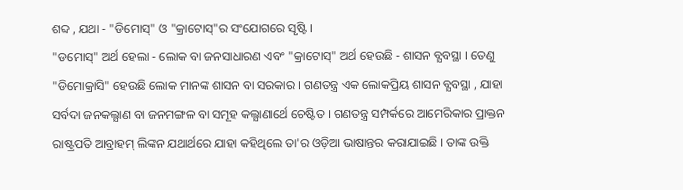ଶବ୍ଦ , ଯଥା - "ଡିମୋସ୍‌" ଓ "କ୍ରାଟୋସ୍‌"ର ସଂଯୋଗରେ ସୃଷ୍ଟି ।
"ଡମୋସ୍‌" ଅର୍ଥ ହେଲା - ଲୋକ ବା ଜନସାଧାରଣ ଏବଂ "କ୍ରାଟୋସ୍‌" ଅର୍ଥ ହେଉଛି - ଶାସନ ବ୍ଯବସ୍ଥା । ତେଣୁ "ଡିମୋକ୍ରାସି" ହେଉଛି ଲୋକ ମାନଙ୍କ ଶାସନ ବା ସରକାର । ଗଣତନ୍ତ୍ର ଏକ ଲୋକପ୍ରିୟ ଶାସନ ବ୍ଯବସ୍ଥା , ଯାହା ସର୍ବଦା ଜନକଲ୍ଯାଣ ବା ଜନମଙ୍ଗଳ ବା ସମୂହ କଲ୍ଯାଣାର୍ଥେ ଚେଷ୍ଟିତ । ଗଣତନ୍ତ୍ର ସମ୍ପର୍କରେ ଆମେରିକାର ପ୍ରାକ୍ତନ ରାଷ୍ଟ୍ରପତି ଆବ୍ରାହମ୍‌ ଲିଙ୍କନ ଯଥାର୍ଥରେ ଯାହା କହିଥିଲେ ତା'ର ଓଡ଼ିଆ ଭାଷାନ୍ତର କରାଯାଇଛି । ତାଙ୍କ ଉକ୍ତି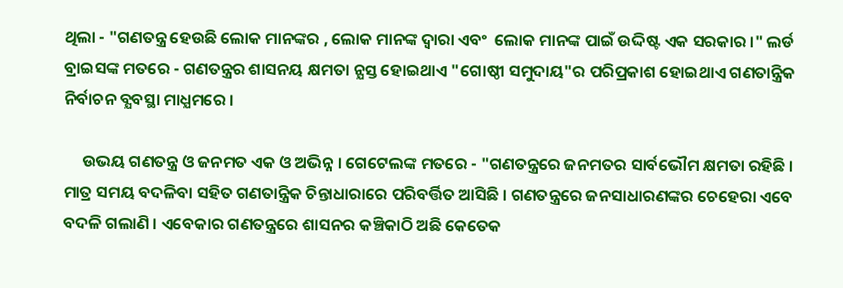ଥିଲା - "ଗଣତନ୍ତ୍ର ହେଉଛି ଲୋକ ମାନଙ୍କର , ଲୋକ ମାନଙ୍କ ଦ୍ବାରା ଏବଂ  ଲୋକ ମାନଙ୍କ ପାଇଁ ଉଦ୍ଦିଷ୍ଟ ଏକ ସରକାର ।" ଲର୍ଡ ବ୍ରାଇସଙ୍କ ମତରେ - ଗଣତନ୍ତ୍ରର ଶାସନୟ କ୍ଷମତା ନ୍ଯସ୍ତ ହୋଇଥାଏ "ଗୋଷ୍ଠୀ ସମୁଦାୟ"ର ପରିପ୍ରକାଶ ହୋଇଥାଏ ଗଣତାନ୍ତ୍ରିକ ନିର୍ବାଚନ ବ୍ଯବସ୍ଥା ମାଧ୍ଯମରେ ।

     ଉଭୟ ଗଣତନ୍ତ୍ର ଓ ଜନମତ ଏକ ଓ ଅଭିନ୍ନ । ଗେଟେଲଙ୍କ ମତରେ - "ଗଣତନ୍ତ୍ରରେ ଜନମତର ସାର୍ବଭୌମ କ୍ଷମତା ରହିଛି । ମାତ୍ର ସମୟ ବଦଳିବା ସହିତ ଗଣତାନ୍ତ୍ରିକ ଚିନ୍ତାଧାରାରେ ପରିବର୍ତ୍ତିତ ଆସିଛି । ଗଣତନ୍ତ୍ରରେ ଜନସାଧାରଣଙ୍କର ଚେହେରା ଏବେ ବଦଳି ଗଲାଣି । ଏବେକାର ଗଣତନ୍ତ୍ରରେ ଶାସନର କଞ୍ଚିକାଠି ଅଛି କେତେକ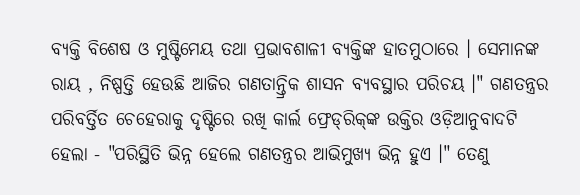ବ୍ଯକ୍ତି ବିଶେଷ ଓ ମୁଷ୍ଟିମେୟ ତଥା ପ୍ରଭାବଶାଳୀ ବ୍ଯକ୍ତିଙ୍କ ହାତମୁଠାରେ । ସେମାନଙ୍କ ରାୟ , ନିଷ୍ପତ୍ତି ହେଉଛି ଆଜିର ଗଣତାନ୍ତ୍ରିକ ଶାସନ ବ୍ଯବସ୍ଥାର ପରିଚୟ ।" ଗଣତନ୍ତ୍ରର ପରିବର୍ତ୍ତିତ ଚେହେରାକୁ ଦୃଷ୍ଟିରେ ରଖି କାର୍ଲ ଫ୍ରେଡ୍‌ରିକ୍‌ଙ୍କ ଉକ୍ତିର ଓଡ଼ିଆନୁବାଦଟି ହେଲା - "ପରିସ୍ଥିତି ଭିନ୍ନ ହେଲେ ଗଣତନ୍ତ୍ରର ଆଭିମୁଖ୍ୟ ଭିନ୍ନ ହୁଏ ।" ତେଣୁ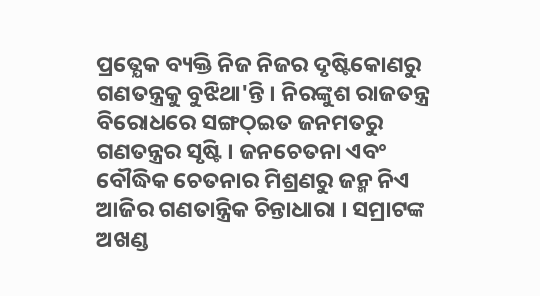ପ୍ରତ୍ଯେକ ବ୍ୟକ୍ତି ନିଜ ନିଜର ଦୃଷ୍ଟିକୋଣରୁ ଗଣତନ୍ତ୍ରକୁ ବୁଝିଥା'ନ୍ତି । ନିରଙ୍କୁଶ ରାଜତନ୍ତ୍ର ବିରୋଧରେ ସଙ୍ଗଠ୍‌ଇତ ଜନମତରୁ ଗଣତନ୍ତ୍ରର ସୃଷ୍ଟି । ଜନଚେତନା ଏବଂ ବୌଦ୍ଧିକ ଚେତନାର ମିଶ୍ରଣରୁ ଜନ୍ମ ନିଏ ଆଜିର ଗଣତାନ୍ତ୍ରିକ ଚିନ୍ତାଧାରା । ସମ୍ରାଟଙ୍କ ଅଖଣ୍ଡ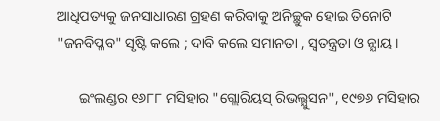ଆଧିପତ୍ୟକୁ ଜନସାଧାରଣ ଗ୍ରହଣ କରିବାକୁ ଅନିଚ୍ଛୁକ ହୋଇ ତିନୋଟି "ଜନବିପ୍ଳବ" ସୃଷ୍ଟି କଲେ ; ଦାବି କଲେ ସମାନତା , ସ୍ବତନ୍ତ୍ରତା ଓ ନ୍ଯାୟ ।

      ଇଂଲଣ୍ଡର ୧୬୮୮ ମସିହାର "ଗ୍ଲୋରିୟସ୍‌ ରିଭଲ୍ଯୁସନ", ୧୯୭୬ ମସିହାର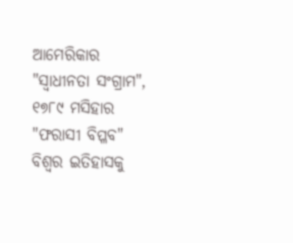ଆମେରିକାର "ସ୍ବାଧୀନତା ସଂଗ୍ରାମ", ୧୭୮୯ ମସିହାର "ଫରାସୀ ବିପ୍ଳବ" ବିଶ୍ବର ଇତିହାସକୁ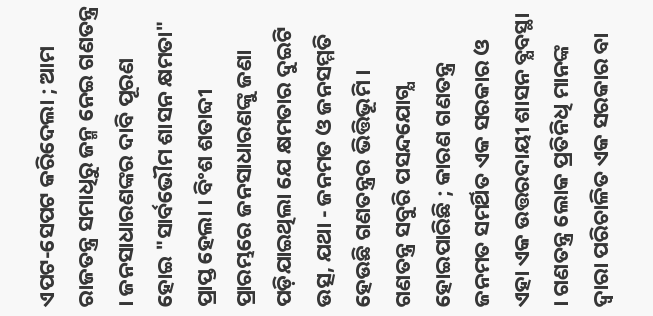ଏପଟ-ସେପଟ କରିଦେଲା ; ଆମ ରାଜତନ୍ତ୍ର ସମାଧିରୁ ଜନ୍ମ ନେଇ ଗଣତନ୍ତ୍ର । ଜନସାଧାରଣଙ୍କର ଦାବି ପୂରଣ ହୋଇ "ସାର୍ବଭୌମ ଶାସନ କ୍ଷମତା" ପ୍ରାପ୍ତ ହେଲା । ବିଂଶ ଶତାବ୍ଦୀ ପ୍ରାରମ୍ଭରେ ଜନସାଧାରଣଙ୍କୁ ଜଣା ପଡ଼ିଯାଇଥିଲା ଯେ କ୍ଷମତାର ଦୁଇଟି ଉତ୍ସ, ଯଥା - ଜନମତ ଓ ଜନସମ୍ମତି ହେଉଛି ଗଣତନ୍ତ୍ରର ଭିତ୍ତିଭୂମି । ଗଣତନ୍ତ୍ର ସବୁରି ପସନ୍ଦଯୋଗ୍ଯ ହୋଇପାରିଛି ; କାରଣ ଗଣତନ୍ତ୍ର ଜନମତ ସମର୍ଥିତ ଏକ ସରକାର ଓ ଏହା ଏକ ଉତ୍ତରଦାୟୀ ଶାସନ ବ୍ଯବସ୍ଥା । ଗଣତନ୍ତ୍ର ଲୋକ ପ୍ରତିନିଧି ମାନଙ୍କ ଦ୍ବାରା ପରିଚାଳିତ ଏକ ସରକାର ବା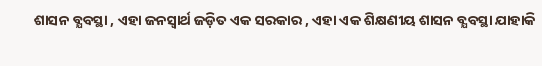ଶାସନ ବ୍ଯବସ୍ଥା , ଏହା ଜନସ୍ବାର୍ଥ ଜଡ଼ିତ ଏକ ସରକାର , ଏହା ଏକ ଶିକ୍ଷଣୀୟ ଶାସନ ବ୍ଯବସ୍ଥା ଯାହାକି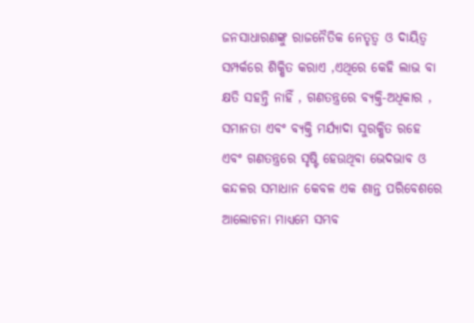ଜନସାଧାରଣଙ୍କୁ ରାଜନୈତିକ ନେତୃତ୍ବ ଓ ଦାୟିତ୍ବ ସମ୍ପର୍କରେ ଶିକ୍ଷିତ କରାଏ ,ଏଥିରେ କେହି ଲାଭ ବା କ୍ଷତି ସହନ୍ତି ନାହିଁ , ଗଣତନ୍ତ୍ରରେ ବ୍ଯକ୍ତି-ଅଧିକାର , ସମାନତା ଏବଂ ବ୍ଯକ୍ତି ମର୍ଯ୍ଯାଦା ସୁରକ୍ଷିତ ରହେ ଏବଂ ଗଣତନ୍ତ୍ରରେ ସୃଷ୍ଟି ହେଉଥିବା ଭେଦଭାବ ଓ କନ୍ଦଳର ସମାଧାନ କେବଳ ଏକ ଶାନ୍ତ ପରିବେଶରେ ଆଲୋଚନା ମାଧ୍ୟମେ ସମ୍ଭବ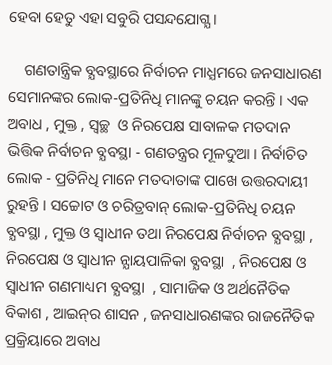ହେବା ହେତୁ ଏହା ସବୁରି ପସନ୍ଦଯୋଗ୍ଯ ।

    ଗଣତାନ୍ତ୍ରିକ ବ୍ଯବସ୍ଥାରେ ନିର୍ବାଚନ ମାଧ୍ଯମରେ ଜନସାଧାରଣ ସେମାନଙ୍କର ଲୋକ-ପ୍ରତିନିଧି ମାନଙ୍କୁ ଚୟନ କରନ୍ତି । ଏକ ଅବାଧ , ମୁକ୍ତ , ସ୍ବଚ୍ଛ  ଓ ନିରପେକ୍ଷ ସାବାଳକ ମତଦାନ ଭିତ୍ତିକ ନିର୍ବାଚନ ବ୍ଯବସ୍ଥା - ଗଣତନ୍ତ୍ରର ମୂଳଦୁଆ । ନିର୍ବାଚିତ ଲୋକ - ପ୍ରତିନିଧି ମାନେ ମତଦାତାଙ୍କ ପାଖେ ଉତ୍ତରଦାୟୀ ରୁହନ୍ତି । ସଚ୍ଚୋଟ ଓ ଚରିତ୍ରବାନ୍ ଲୋକ-ପ୍ରତିନିଧି ଚୟନ ବ୍ଯବସ୍ଥା , ମୁକ୍ତ ଓ ସ୍ବାଧୀନ ତଥା ନିରପେକ୍ଷ ନିର୍ବାଚନ ବ୍ଯବସ୍ଥା , ନିରପେକ୍ଷ ଓ ସ୍ବାଧୀନ ନ୍ଯାୟପାଳିକା ବ୍ଯବସ୍ଥା  , ନିରପେକ୍ଷ ଓ ସ୍ବାଧୀନ ଗଣମାଧ୍ୟମ ବ୍ଯବସ୍ଥା  , ସାମାଜିକ ଓ ଅର୍ଥନୈତିକ ବିକାଶ , ଆଇନ୍‌ର ଶାସନ , ଜନସାଧାରଣଙ୍କର ରାଜନୈତିକ ପ୍ରକ୍ରିୟାରେ ଅବାଧ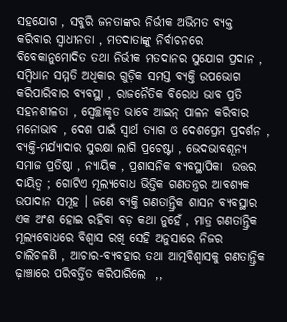ସହଯୋଗ , ସବୁରି ଜନତାଙ୍କର ନିର୍ଭୀକ ଅଭିମତ ବ୍ଯକ୍ତ କରିବାର ସ୍ବାଧୀନତା , ମତଦାତାଙ୍କୁ ନିର୍ବାଚନରେ ବିବେକାନୁମୋଦିତ ତଥା ନିର୍ଭୀକ ମତଦାନର ସୁଯୋଗ ପ୍ରଦାନ , ସମ୍ବିଧାନ ସମ୍ମତି ଅଧିକାର ଗୁଡ଼ିକ ସମସ୍ତ ବ୍ଯକ୍ତି ଉପଭୋଗ କରିପାରିବାର ବ୍ଯବସ୍ଥା , ରାଜନୈତିକ ବିରୋଧ ଭାବ ପ୍ରତି ସହନଶୀଳତା , ସ୍ବେଚ୍ଛାକୃତ ଭାବେ ଆଇନ୍‌ ପାଳନ କରିବାର ମନୋଭାବ , ଦେଶ ପାଇଁ ସ୍ବାର୍ଥ ତ୍ଯାଗ ଓ ଦେଶପ୍ରେମ ପ୍ରଦର୍ଶନ , ବ୍ଯକ୍ତି-ମର୍ଯ୍ଯାଦାର ସୁରକ୍ଷା ଲାଗି ପ୍ରଚେଷ୍ଟା , ଭେଦଭାବଶୂନ୍ଯ ସମାଜ ପ୍ରତିଷ୍ଠା , ନ୍ଯାୟିକ , ପ୍ରଶାସନିକ ବ୍ଯବସ୍ଥାପିକା  ଉତ୍ତର ଦାୟିତ୍ବ ; ଗୋଟିଏ ମୂଲ୍ଯବୋଧ ଭିତ୍ତିକ ଗଣତନ୍ତ୍ରର ଆବଶ୍ଯକ ଉପାଦାନ ସମୂହ । ଜଣେ ବ୍ଯକ୍ତି ଗଣତାନ୍ତ୍ରିକ ଶାସନ ବ୍ଯବସ୍ଥାର ଏକ ଅଂଶ ହୋଇ ରହିବା ବଡ଼ କଥା ନୁହେଁ , ମାତ୍ର ଗଣତାନ୍ତ୍ରିକ ମୂଲ୍ଯବୋଧରେ ବିଶ୍ବାସ ରଖି ସେହି ଅନୁସାରେ ନିଜର ଚାଲିଚଳଣି , ଆଚାର-ବ୍ଯବହାର ତଥା ଆତ୍ମବିଶ୍ୱାସକୁ ଗଣତାନ୍ତ୍ରିକ ଢ଼ାଞ୍ଚାରେ ପରିବର୍ତ୍ତିତ କରିପାରିଲେ  ,,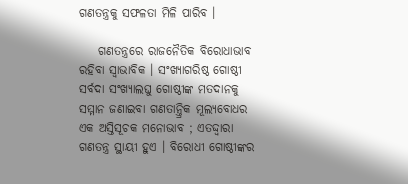ଗଣତନ୍ତ୍ରକୁ ସଫଳତା ମିଳି ପାରିବ ।

    ଗଣତନ୍ତ୍ରରେ ରାଜନୈତିକ ବିରୋଧାଭାବ ରହିବା ସ୍ବାଭାବିକ । ସଂଖ୍ଯାଗରିଷ୍ଠ ଗୋଷ୍ଠୀ ସର୍ବଦା ସଂଖ୍ଯାଲଘୁ ଗୋଷ୍ଠୀଙ୍କ ମତଦାନକୁ ସମ୍ମାନ ଜଣାଇବା ଗଣତାନ୍ତ୍ରିକ ମୂଲ୍ଯବୋଧର ଏକ ଅସ୍ତିସୂଚକ ମନୋଭାବ ; ଏତଦ୍ଦ୍ୱାରା ଗଣତନ୍ତ୍ର ସ୍ଥାୟୀ ହୁଏ । ବିରୋଧୀ ଗୋଷ୍ଠୀଙ୍କର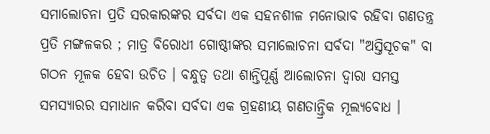ସମାଲୋଚନା ପ୍ରତି ସରକାରଙ୍କର ସର୍ବଦା ଏକ ସହନଶୀଳ ମନୋଭାବ ରହିବା ଗଣତନ୍ତ୍ର ପ୍ରତି ମଙ୍ଗଳକର ; ମାତ୍ର ବିରୋଧୀ ଗୋଷ୍ଠୀଙ୍କର ସମାଲୋଚନା ସର୍ବଦା "ଅସ୍ତିସୂଚକ" ବା ଗଠନ ମୂଳକ ହେବା ଉଚିତ । ବନ୍ଧୁତ୍ୱ ତଥା ଶାନ୍ତିପୂର୍ଣ୍ଣ ଆଲୋଚନା ଦ୍ବାରା ସମସ୍ତ ସମସ୍ଯାରର ସମାଧାନ କରିବା ସର୍ବଦା ଏକ ଗ୍ରହଣୀୟ ଗଣତାନ୍ତ୍ରିକ ମୂଲ୍ଯବୋଧ ।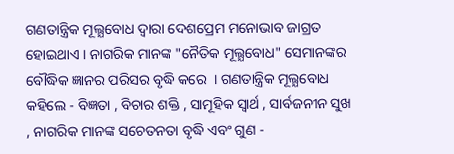ଗଣତାନ୍ତ୍ରିକ ମୂଲ୍ଯବୋଧ ଦ୍ବାରା ଦେଶପ୍ରେମ ମନୋଭାବ ଜାଗ୍ରତ ହୋଇଥାଏ । ନାଗରିକ ମାନଙ୍କ "ନୈତିକ ମୂଲ୍ଯବୋଧ" ସେମାନଙ୍କର ବୌଦ୍ଧିକ ଜ୍ଞାନର ପରିସର ବୃଦ୍ଧି କରେ  । ଗଣତାନ୍ତ୍ରିକ ମୂଲ୍ଯବୋଧ କହିଲେ - ବିଜ୍ଞତା , ବିଚାର ଶକ୍ତି , ସାମୂହିକ ସ୍ବାର୍ଥ , ସାର୍ବଜନୀନ ସୁଖ , ନାଗରିକ ମାନଙ୍କ ସଚେତନତା ବୃଦ୍ଧି ଏବଂ ଗୁଣ -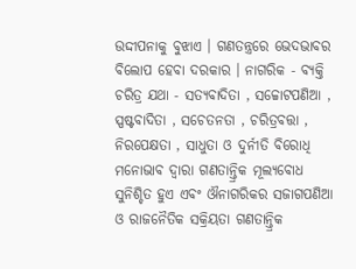ଉଦ୍ଦୀପନାକୁ ବୁଝାଏ । ଗଣତନ୍ତ୍ରରେ ଭେଦଭାବର ବିଲୋପ ହେବା ଦରକାର । ନାଗରିକ - ବ୍ଯକ୍ତି ଚରିତ୍ର ଯଥା - ସତ୍ଯବାଦିତା , ସଚ୍ଚୋଟପଣିଆ , ସ୍ପଷ୍ଟବାଦିତା , ସଚେତନତା , ଚରିତ୍ରବତ୍ତା , ନିରପେକ୍ଷତା , ସାଧୁତା ଓ ଦୁର୍ନୀତି ବିରୋଧି ମନୋଭାବ ଦ୍ବାରା ଗଣତାନ୍ତ୍ରିକ ମୂଲ୍ଯବୋଧ ସୁନିଶ୍ଚିତ ହୁଏ ଏବଂ ଔନାଗରିକର ସଜାଗପଣିଆ ଓ ରାଜନୈତିକ ସକ୍ରିୟତା ଗଣତାନ୍ତ୍ରିକ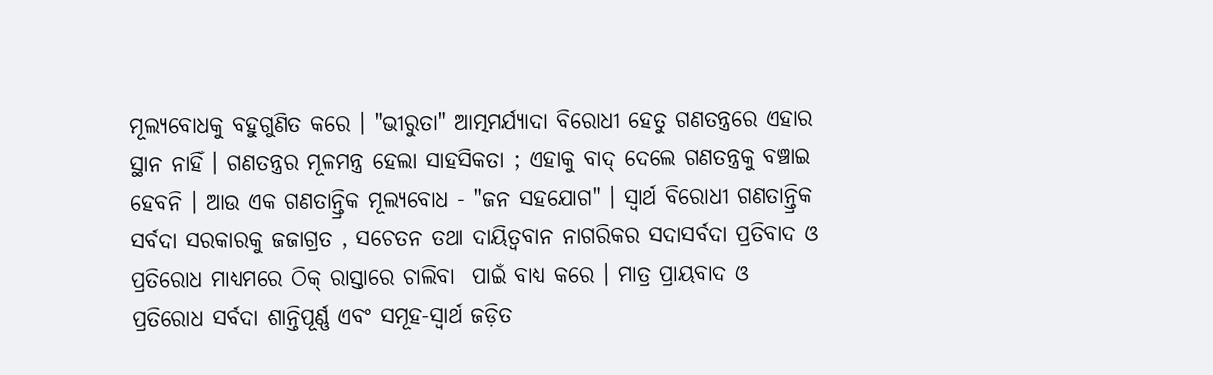ମୂଲ୍ଯବୋଧକୁ ବହୁଗୁଣିତ କରେ । "ଭୀରୁତା" ଆତ୍ମମର୍ଯ୍ଯାଦା ବିରୋଧୀ ହେତୁ ଗଣତନ୍ତ୍ରରେ ଏହାର ସ୍ଥାନ ନାହିଁ । ଗଣତନ୍ତ୍ରର ମୂଳମନ୍ତ୍ର ହେଲା ସାହସିକତା ; ଏହାକୁ ବାଦ୍‌ ଦେଲେ ଗଣତନ୍ତ୍ରକୁ ବଞ୍ଚାଇ ହେବନି । ଆଉ ଏକ ଗଣତାନ୍ତ୍ରିକ ମୂଲ୍ଯବୋଧ - "ଜନ ସହଯୋଗ" । ସ୍ବାର୍ଥ ବିରୋଧୀ ଗଣତାନ୍ତ୍ରିକ ସର୍ବଦା ସରକାରକୁ ଜଜାଗ୍ରତ , ସଚେତନ ତଥା ଦାୟିତ୍ବବାନ ନାଗରିକର ସଦାସର୍ବଦା ପ୍ରତିବାଦ ଓ ପ୍ରତିରୋଧ ମାଧ୍ଯମରେ ଠିକ୍‌ ରାସ୍ତାରେ ଚାଲିବା  ପାଇଁ ବାଧ୍ୟ କରେ । ମାତ୍ର ପ୍ରାୟବାଦ ଓ ପ୍ରତିରୋଧ ସର୍ବଦା ଶାନ୍ତିପୂର୍ଣ୍ଣ ଏବଂ ସମୂହ-ସ୍ବାର୍ଥ ଜଡ଼ିତ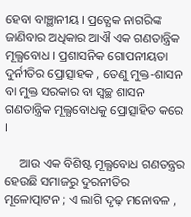ହେବା ବାଞ୍ଛାନୀୟ । ପ୍ରତ୍ଯେକ ନାଗରିଙ୍କ ଜାଣିବାର ଅଧିକାର ଆଐ ଏକ ଗଣତାନ୍ତ୍ରିକ ମୂଲ୍ଯବୋଧ । ପ୍ରଶାସନିକ ଗୋପନୀୟତା ଦୁର୍ନୀତିର ପ୍ରୋତ୍ସାହକ , ତେଣୁ ମୁକ୍ତ-ଶାସନ ବା ମୁକ୍ତ ସରକାର ବା ସ୍ବଚ୍ଛ ଶାସନ ଗଣତାନ୍ତ୍ରିକ ମୂଲ୍ଯବୋଧକୁ ପ୍ରୋତ୍ସାହିତ କରେ ।

     ଆଉ ଏକ ବିଶିଷ୍ଟ ମୂଲ୍ଯବୋଧ ଗଣତନ୍ତ୍ରର ହେଉଛି ସମାଜରୁ ଦୁରନୀତିର ମୂଳୋତ୍ପାଟନ ; ଏ ଲାଗି ଦୃଢ଼ ମନୋବଳ ,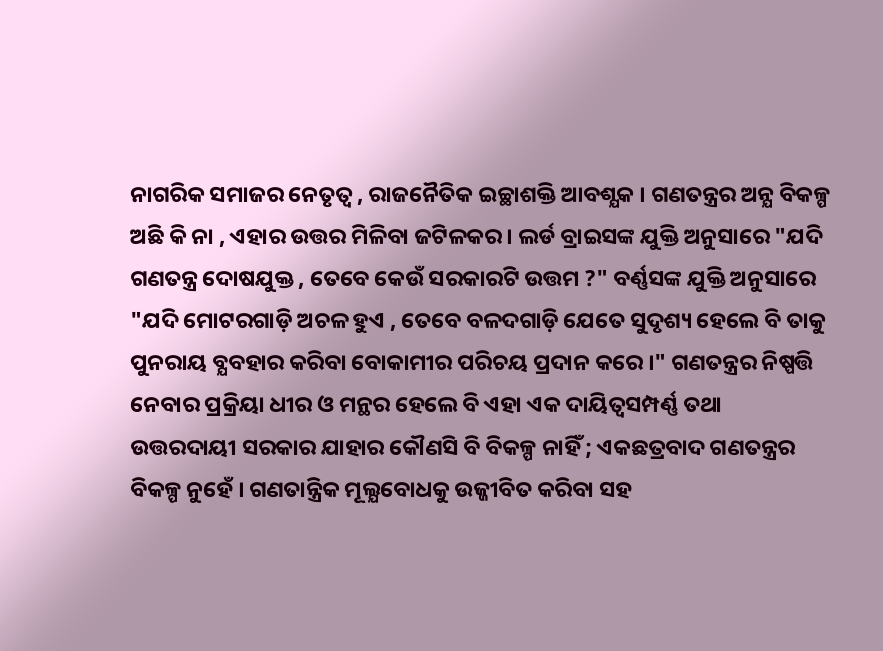ନାଗରିକ ସମାଜର ନେତୃତ୍ବ , ରାଜନୈତିକ ଇଚ୍ଛାଶକ୍ତି ଆବଶ୍ଯକ । ଗଣତନ୍ତ୍ରର ଅନ୍ଯ ବିକଳ୍ପ ଅଛି କି ନା , ଏହାର ଉତ୍ତର ମିଳିବା ଜଟିଳକର । ଲର୍ଡ ବ୍ରାଇସଙ୍କ ଯୁକ୍ତି ଅନୁସାରେ "ଯଦି ଗଣତନ୍ତ୍ର ଦୋଷଯୁକ୍ତ , ତେବେ କେଉଁ ସରକାରଟି ଉତ୍ତମ ?" ବର୍ଣ୍ଣସଙ୍କ ଯୁକ୍ତି ଅନୁସାରେ "ଯଦି ମୋଟରଗାଡ଼ି ଅଚଳ ହୁଏ , ତେବେ ବଳଦଗାଡ଼ି ଯେତେ ସୁଦୃଶ୍ୟ ହେଲେ ବି ତାକୁ ପୁନରାୟ ବ୍ଯବହାର କରିବା ବୋକାମୀର ପରିଚୟ ପ୍ରଦାନ କରେ ।" ଗଣତନ୍ତ୍ରର ନିଷ୍ପତ୍ତି ନେବାର ପ୍ରକ୍ରିୟା ଧୀର ଓ ମନ୍ଥର ହେଲେ ବି ଏହା ଏକ ଦାୟିତ୍ବସମ୍ପର୍ଣ୍ଣ ତଥା ଉତ୍ତରଦାୟୀ ସରକାର ଯାହାର କୌଣସି ବି ବିକଳ୍ପ ନାହିଁ ; ଏକଛତ୍ରବାଦ ଗଣତନ୍ତ୍ରର ବିକଳ୍ପ ନୁହେଁ । ଗଣତାନ୍ତ୍ରିକ ମୂଲ୍ଯବୋଧକୁ ଉଜ୍ଜୀବିତ କରିବା ସହ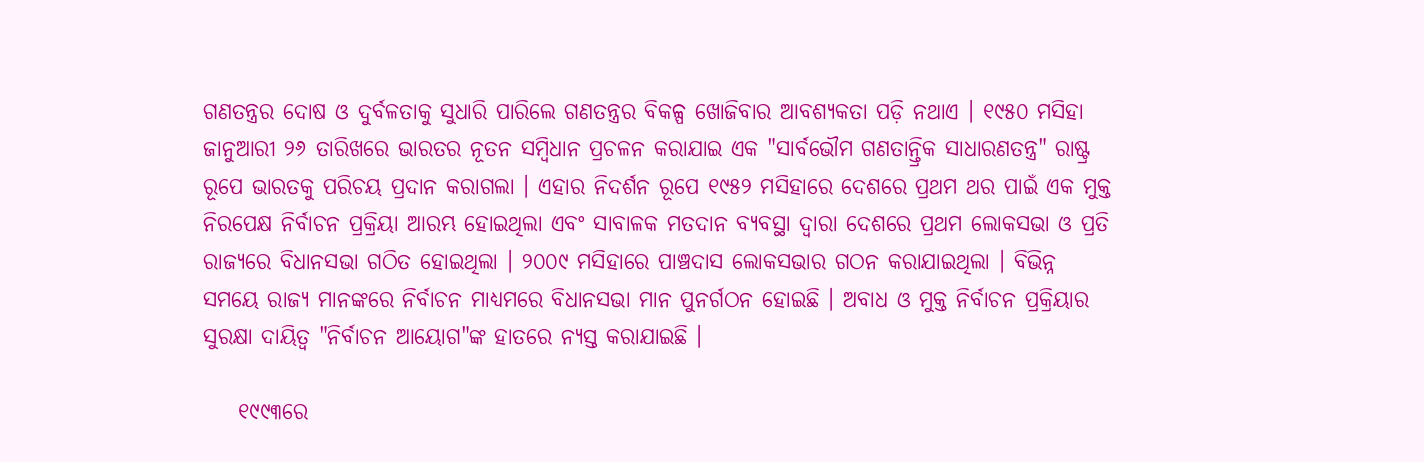ଗଣତନ୍ତ୍ରର ଦୋଷ ଓ ଦୁର୍ବଳତାକୁ ସୁଧାରି ପାରିଲେ ଗଣତନ୍ତ୍ରର ବିକଳ୍ପ ଖୋଜିବାର ଆବଶ୍ଯକତା ପଡ଼ି ନଥାଏ । ୧୯୫୦ ମସିହା ଜାନୁଆରୀ ୨୬ ତାରିଖରେ ଭାରତର ନୂତନ ସମ୍ବିଧାନ ପ୍ରଚଳନ କରାଯାଇ ଏକ "ସାର୍ବଭୌମ ଗଣତାନ୍ତ୍ରିକ ସାଧାରଣତନ୍ତ୍ର" ରାଷ୍ଟ୍ର ରୂପେ ଭାରତକୁ ପରିଚୟ ପ୍ରଦାନ କରାଗଲା । ଏହାର ନିଦର୍ଶନ ରୂପେ ୧୯୫୨ ମସିହାରେ ଦେଶରେ ପ୍ରଥମ ଥର ପାଇଁ ଏକ ମୁକ୍ତ ନିରପେକ୍ଷ ନିର୍ବାଚନ ପ୍ରକ୍ରିୟା ଆରମ୍ଭ ହୋଇଥିଲା ଏବଂ ସାବାଳକ ମତଦାନ ବ୍ଯବସ୍ଥା ଦ୍ବାରା ଦେଶରେ ପ୍ରଥମ ଲୋକସଭା ଓ ପ୍ରତି ରାଜ୍ଯରେ ବିଧାନସଭା ଗଠିତ ହୋଇଥିଲା । ୨୦୦୯ ମସିହାରେ ପାଞ୍ଚଦାସ ଲୋକସଭାର ଗଠନ କରାଯାଇଥିଲା । ବିଭିନ୍ନ ସମୟେ ରାଜ୍ଯ ମାନଙ୍କରେ ନିର୍ବାଚନ ମାଧ୍ଯମରେ ବିଧାନସଭା ମାନ ପୁନର୍ଗଠନ ହୋଇଛି । ଅବାଧ ଓ ମୁକ୍ତ ନିର୍ବାଚନ ପ୍ରକ୍ରିୟାର ସୁରକ୍ଷା ଦାୟିତ୍ବ "ନିର୍ବାଚନ ଆୟୋଗ"ଙ୍କ ହାତରେ ନ୍ଯସ୍ତ କରାଯାଇଛି ।

    ୧୯୯୩ରେ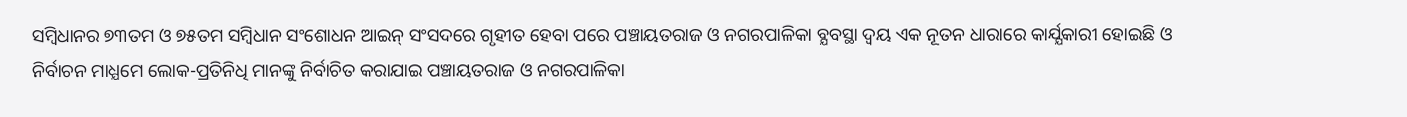ସମ୍ବିଧାନର ୭୩ତମ ଓ ୭୫ତମ ସମ୍ବିଧାନ ସଂଶୋଧନ ଆଇନ୍‌ ସଂସଦରେ ଗୃହୀତ ହେବା ପରେ ପଞ୍ଚାୟତରାଜ ଓ ନଗରପାଳିକା ବ୍ଯବସ୍ଥା ଦ୍ବୟ ଏକ ନୂତନ ଧାରାରେ କାର୍ଯ୍ଯକାରୀ ହୋଇଛି ଓ ନିର୍ବାଚନ ମାଧ୍ଯମେ ଲୋକ-ପ୍ରତିନିଧି ମାନଙ୍କୁ ନିର୍ବାଚିତ କରାଯାଇ ପଞ୍ଚାୟତରାଜ ଓ ନଗରପାଳିକା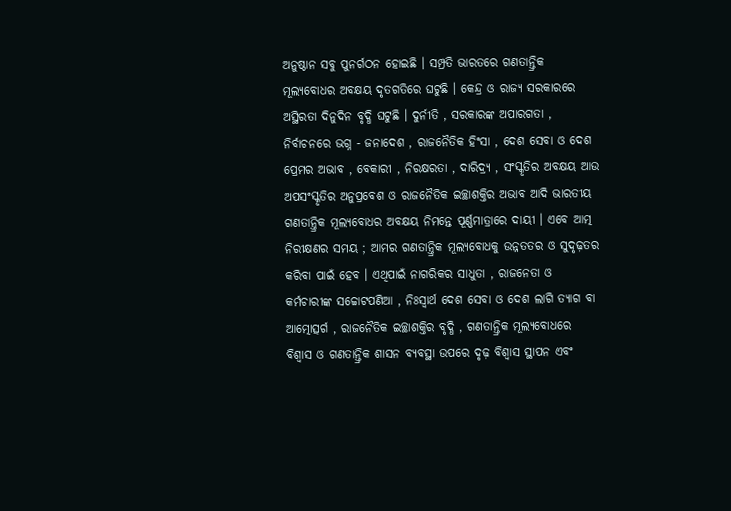ଅନୁଷ୍ଠାନ ସବୁ ପୁନର୍ଗଠନ ହୋଇଛି । ସମ୍ପ୍ରତି ଭାରତରେ ଗଣତାନ୍ତ୍ରିକ ମୂଲ୍ଯବୋଧର ଅବକ୍ଷୟ ଦୃତଗତିରେ ଘଟୁଛି । କେନ୍ଦ୍ର ଓ ରାଜ୍ଯ ସରକାରରେ ଅସ୍ଥିରତା ଦିନୁଦିନ ବୃଦ୍ଧି ଘଟୁଛି । ଦୁର୍ନୀତି , ସରକାରଙ୍କ ଅପାରଗତା , ନିର୍ବାଚନରେ ଭଗ୍ନ - ଜନାଦେଶ , ରାଜନୈତିକ ହିଂସା , ଦେଶ ସେବା ଓ ଦେଶ ପ୍ରେମର ଅଭାବ , ବେକାରୀ , ନିରକ୍ଷରତା , ଦାରିଦ୍ର୍ଯ , ସଂସ୍କୃତିର ଅବକ୍ଷୟ ଆଉ ଅପସଂସ୍କୃତିର ଅନୁପ୍ରବେଶ ଓ ରାଜନୈତିକ ଇଚ୍ଛାଶକ୍ତିର ଅଭାବ ଆଦି ଭାରତୀୟ ଗଣତାନ୍ତ୍ରିକ ମୂଲ୍ଯବୋଧର ଅବକ୍ଷୟ ନିମନ୍ତେ ପୂର୍ଣ୍ଣମାତ୍ରାରେ ଦାୟୀ । ଏବେ ଆତ୍ମ ନିରୀକ୍ଷଣର ସମୟ ; ଆମର ଗଣତାନ୍ତ୍ରିକ ମୂଲ୍ଯବୋଧକୁ ଉନ୍ନତତର ଓ ସୁଦୃଢ଼ତର କରିବା ପାଇଁ ହେବ । ଏଥିପାଇଁ ନାଗରିକର ସାଧୁତା , ରାଜନେତା ଓ କର୍ମଚାରୀଙ୍କ ସଚ୍ଚୋଟପଣିଆ , ନିଃସ୍ବାର୍ଥ ଦେଶ ସେବା ଓ ଦେଶ ଲାଗି ତ୍ଯାଗ ବା ଆତ୍ମୋତ୍ସର୍ଗ , ରାଜନୈତିକ ଇଚ୍ଛାଶକ୍ତିର ବୃଦ୍ଧି , ଗଣତାନ୍ତ୍ରିକ ମୂଲ୍ଯବୋଧରେ ବିଶ୍ବାସ ଓ ଗଣତାନ୍ତ୍ରିକ ଶାସନ ବ୍ଯବସ୍ଥା ଉପରେ ଦୃଢ଼ ବିଶ୍ବାସ ସ୍ଥାପନ ଏବଂ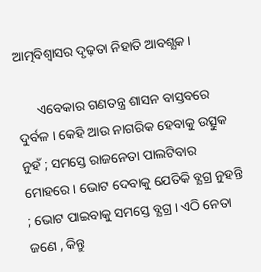ଆତ୍ମବିଶ୍ୱାସର ଦୃଢ଼ତା ନିହାତି ଆବଶ୍ଯକ ।

      ଏବେକାର ଗଣତନ୍ତ୍ର ଶାସନ ବାସ୍ତବରେ ଦୁର୍ବଳ । କେହି ଆଉ ନାଗରିକ ହେବାକୁ ଉତ୍ସୁକ ନୁହଁ ; ସମସ୍ତେ ରାଜନେତା ପାଲଟିବାର ମୋହରେ । ଭୋଟ ଦେବାକୁ ଯେତିକି ବ୍ଯଗ୍ର ନୁହନ୍ତି ; ଭୋଟ ପାଇବାକୁ ସମସ୍ତେ ବ୍ଯଗ୍ର । ଏଠି ନେତା ଜଣେ , କିନ୍ତୁ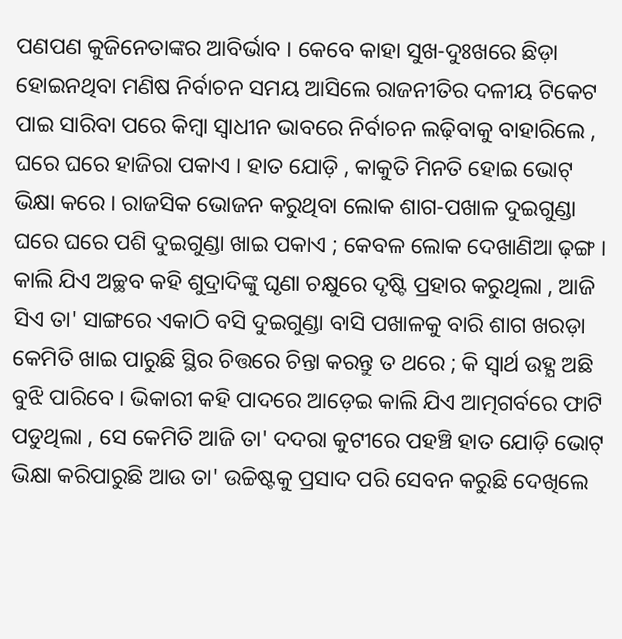ପଣପଣ କୁଜିନେତାଙ୍କର ଆବିର୍ଭାବ । କେବେ କାହା ସୁଖ-ଦୁଃଖରେ ଛିଡ଼ା ହୋଇନଥିବା ମଣିଷ ନିର୍ବାଚନ ସମୟ ଆସିଲେ ରାଜନୀତିର ଦଳୀୟ ଟିକେଟ ପାଇ ସାରିବା ପରେ କିମ୍ବା ସ୍ବାଧୀନ ଭାବରେ ନିର୍ବାଚନ ଲଢ଼ିବାକୁ ବାହାରିଲେ , ଘରେ ଘରେ ହାଜିରା ପକାଏ । ହାତ ଯୋଡ଼ି , କାକୁତି ମିନତି ହୋଇ ଭୋଟ୍‌ ଭିକ୍ଷା କରେ । ରାଜସିକ ଭୋଜନ କରୁଥିବା ଲୋକ ଶାଗ-ପଖାଳ ଦୁଇଗୁଣ୍ଡା ଘରେ ଘରେ ପଶି ଦୁଇଗୁଣ୍ଡା ଖାଇ ପକାଏ ; କେବଳ ଲୋକ ଦେଖାଣିଆ ଢ଼ଙ୍ଗ । କାଲି ଯିଏ ଅଚ୍ଛବ କହି ଶୁଦ୍ରାଦିଙ୍କୁ ଘୃଣା ଚକ୍ଷୁରେ ଦୃଷ୍ଟି ପ୍ରହାର କରୁଥିଲା , ଆଜି ସିଏ ତା' ସାଙ୍ଗରେ ଏକାଠି ବସି ଦୁଇଗୁଣ୍ଡା ବାସି ପଖାଳକୁ ବାରି ଶାଗ ଖରଡ଼ା କେମିତି ଖାଇ ପାରୁଛି ସ୍ଥିର ଚିତ୍ତରେ ଚିନ୍ତା କରନ୍ତୁ ତ ଥରେ ; କି ସ୍ବାର୍ଥ ଉହ୍ଯ ଅଛି ବୁଝି ପାରିବେ । ଭିକାରୀ କହି ପାଦରେ ଆଡ଼େଇ କାଲି ଯିଏ ଆତ୍ମଗର୍ବରେ ଫାଟି ପଡୁଥିଲା , ସେ କେମିତି ଆଜି ତା' ଦଦରା କୁଟୀରେ ପହଞ୍ଚି ହାତ ଯୋଡ଼ି ଭୋଟ୍‌ ଭିକ୍ଷା କରିପାରୁଛି ଆଉ ତା' ଉଚ୍ଚିଷ୍ଟକୁ ପ୍ରସାଦ ପରି ସେବନ କରୁଛି ଦେଖିଲେ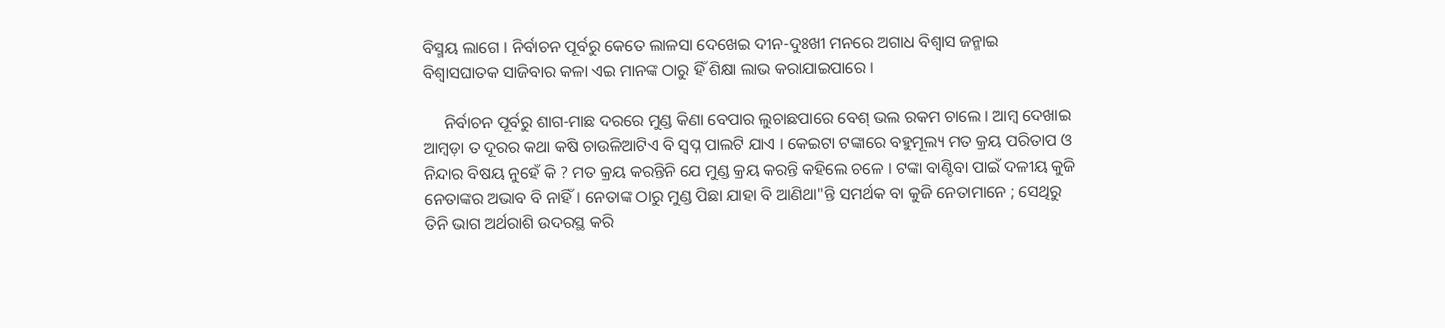ବିସ୍ମୟ ଲାଗେ । ନିର୍ବାଚନ ପୂର୍ବରୁ କେତେ ଲାଳସା ଦେଖେଇ ଦୀନ-ଦୁଃଖୀ ମନରେ ଅଗାଧ ବିଶ୍ବାସ ଜନ୍ମାଇ ବିଶ୍ବାସଘାତକ ସାଜିବାର କଳା ଏଇ ମାନଙ୍କ ଠାରୁ ହିଁ ଶିକ୍ଷା ଲାଭ କରାଯାଇପାରେ ।

     ନିର୍ବାଚନ ପୂର୍ବରୁ ଶାଗ-ମାଛ ଦରରେ ମୁଣ୍ଡ କିଣା ବେପାର ଲୁଚାଛପାରେ ବେଶ୍‌ ଭଲ ରକମ ଚାଲେ । ଆମ୍ବ ଦେଖାଇ ଆମ୍ବଡ଼ା ତ ଦୂରର କଥା କଷି ଚାଉଳିଆଟିଏ ବି ସ୍ବପ୍ନ ପାଲଟି ଯାଏ । କେଇଟା ଟଙ୍କାରେ ବହୁମୂଲ୍ୟ ମତ କ୍ରୟ ପରିତାପ ଓ ନିନ୍ଦାର ବିଷୟ ନୁହେଁ କି ? ମତ କ୍ରୟ କରନ୍ତିନି ଯେ ମୁଣ୍ଡ କ୍ରୟ କରନ୍ତି କହିଲେ ଚଳେ । ଟଙ୍କା ବାଣ୍ଟିବା ପାଇଁ ଦଳୀୟ କୁଜି ନେତାଙ୍କର ଅଭାବ ବି ନାହିଁ । ନେତାଙ୍କ ଠାରୁ ମୁଣ୍ଡ ପିଛା ଯାହା ବି ଆଣିଥା"ନ୍ତି ସମର୍ଥକ ବା କୁଜି ନେତାମାନେ ; ସେଥିରୁ ତିନି ଭାଗ ଅର୍ଥରାଶି ଉଦରସ୍ଥ କରି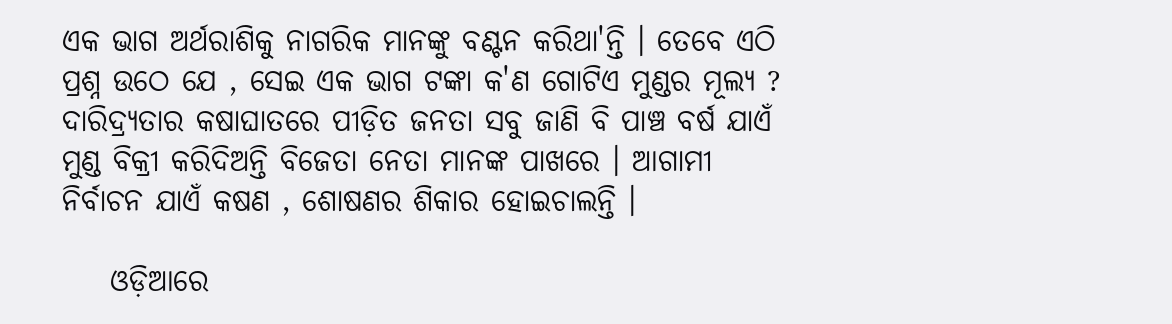ଏକ ଭାଗ ଅର୍ଥରାଶିକୁ ନାଗରିକ ମାନଙ୍କୁ ବଣ୍ଟନ କରିଥା'ନ୍ତି । ତେବେ ଏଠି ପ୍ରଶ୍ନ ଉଠେ ଯେ , ସେଇ ଏକ ଭାଗ ଟଙ୍କା କ'ଣ ଗୋଟିଏ ମୁଣ୍ଡର ମୂଲ୍ଯ ? ଦାରିଦ୍ର୍ଯତାର କଷାଘାତରେ ପୀଡ଼ିତ ଜନତା ସବୁ ଜାଣି ବି ପାଞ୍ଚ ବର୍ଷ ଯାଏଁ ମୁଣ୍ଡ ବିକ୍ରୀ କରିଦିଅନ୍ତି ବିଜେତା ନେତା ମାନଙ୍କ ପାଖରେ । ଆଗାମୀ ନିର୍ବାଚନ ଯାଏଁ କଷଣ , ଶୋଷଣର ଶିକାର ହୋଇଚାଲନ୍ତି ।

    ଓଡ଼ିଆରେ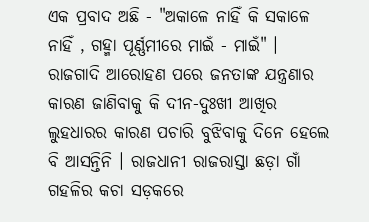ଏକ ପ୍ରବାଦ ଅଛି - "ଅକାଳେ ନାହିଁ କି ସକାଳେ ନାହିଁ , ଗହ୍ମା ପୂର୍ଣ୍ଣମୀରେ ମାଇଁ - ମାଇଁ" । ରାଜଗାଦି ଆରୋହଣ ପରେ ଜନତାଙ୍କ ଯନ୍ତ୍ରଣାର କାରଣ ଜାଣିବାକୁ କି ଦୀନ-ଦୁଃଖୀ ଆଖିର ଲୁହଧାରର କାରଣ ପଚାରି ବୁଝିବାକୁ ଦିନେ ହେଲେ ବି ଆସନ୍ତିନି । ରାଜଧାନୀ ରାଜରାସ୍ତା ଛଡ଼ା ଗାଁ ଗହଳିର କଚା ସଡ଼କରେ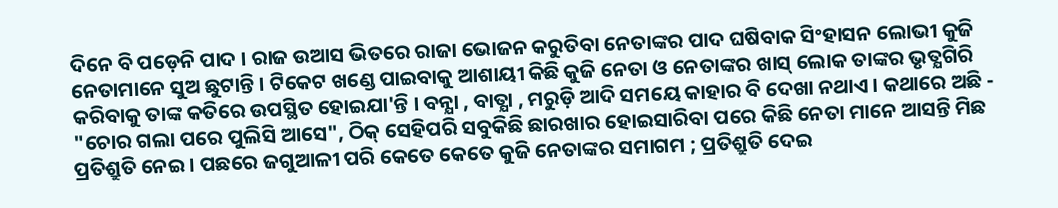ଦିନେ ବି ପଡ଼େନି ପାଦ । ରାଜ ଉଆସ ଭିତରେ ରାଜା ଭୋଜନ କରୁତିବା ନେତାଙ୍କର ପାଦ ଘଷିବାକ ସିଂହାସନ ଲୋଭୀ କୁଜି ନେତାମାନେ ସୁଅ ଛୁଟାନ୍ତି । ଟିକେଟ ଖଣ୍ଡେ ପାଇବାକୁ ଆଶାୟୀ କିଛି କୁଜି ନେତା ଓ ନେତାଙ୍କର ଖାସ୍‌ ଲୋକ ତାଙ୍କର ଭୃତ୍ଯଗିରି କରିବାକୁ ତାଙ୍କ କତିରେ ଉପସ୍ଥିତ ହୋଇଯା'ନ୍ତି । ବନ୍ଯା , ବାତ୍ଯା , ମରୁଡ଼ି ଆଦି ସମୟେ କାହାର ବି ଦେଖା ନଥାଏ । କଥାରେ ଅଛି - "ଚୋର ଗଲା ପରେ ପୁଲିସି ଆସେ", ଠିକ୍‌ ସେହିପରି ସବୁକିଛି ଛାରଖାର ହୋଇସାରିବା ପରେ କିଛି ନେତା ମାନେ ଆସନ୍ତି ମିଛ ପ୍ରତିଶ୍ରୁତି ନେଇ । ପଛରେ ଜଗୁଆଳୀ ପରି କେତେ କେତେ କୁଜି ନେତାଙ୍କର ସମାଗମ ; ପ୍ରତିଶ୍ରୁତି ଦେଇ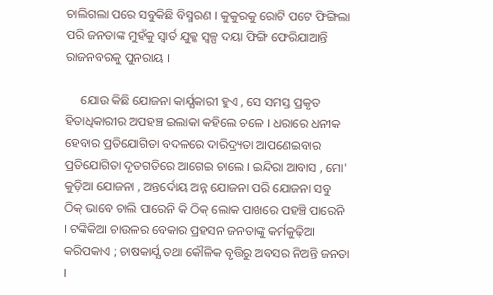ଚାଲିଗଲା ପରେ ସବୁକିଛି ବିସ୍ମରଣ । କୁକୁରକୁ ରୋଟି ପଟେ ଫିଙ୍ଗିଲା ପରି ଜନତାଙ୍କ ମୁହଁକୁ ସ୍ବାର୍ତ ଯୁକ୍କ ସ୍ବଳ୍ପ ଦୟା ଫିଙ୍ଗି ଫେରିଯାଆନ୍ତି ରାଜନବରକୁ ପୁନରାୟ ।

     ଯୋଉ କିଛି ଯୋଜନା କାର୍ଯ୍ଯକାରୀ ହୁଏ , ସେ ସମସ୍ତ ପ୍ରକୃତ ହିତାଧିକାରୀର ଅପହଞ୍ଚ ଇଲାକା କହିଲେ ଚଳେ । ଧରାରେ ଧନୀକ ହେବାର ପ୍ରତିଯୋଗିତା ବଦଳରେ ଦାରିଦ୍ର୍ୟତା ଆପଣେଇବାର ପ୍ରତିଯୋଗିତା ଦୃତଗତିରେ ଆଗେଇ ଚାଲେ । ଇନ୍ଦିରା ଆବାସ , ମୋ' କୁଡ଼ିଆ ଯୋଜନା , ଅନ୍ତର୍ଦୋୟ ଅନ୍ନ ଯୋଜନା ପରି ଯୋଜନା ସବୁ ଠିକ୍‌ ଭାବେ ଚାଲି ପାରେନି କି ଠିକ୍‌ ଲୋକ ପାଖରେ ପହଞ୍ଚି ପାରେନି । ଟଙ୍କିକିଆ ଚାଉଳର ବେକାର ପ୍ରହସନ ଜନତାଙ୍କୁ କର୍ମକୁଢ଼ିଆ କରିପକାଏ ; ଚାଷକାର୍ଯ୍ଯ ତଥା କୌଳିକ ବୃତ୍ତିରୁ ଅବସର ନିଅନ୍ତି ଜନତା ।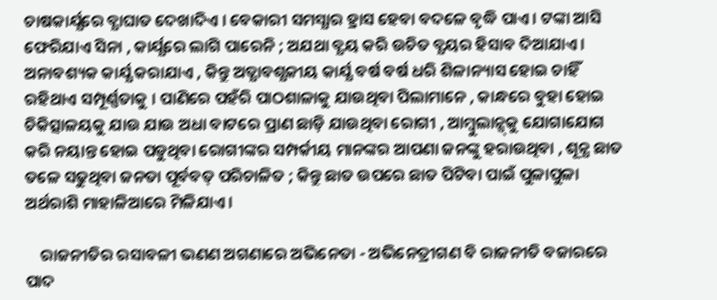ଚାଷକାର୍ଯ୍ଯରେ ବ୍ଯାଘାତ ଦେଖାଦିଏ । ବେକାରୀ ସମସ୍ଯାର ହ୍ରାସ ହେବା ବଦଳେ ବୃଦ୍ଧି ପାଏ । ଟଙ୍କା ଆସି ଫେରିଯାଏ ସିନା , କାର୍ଯ୍ଯରେ ଲାଗି ପାରେନି ; ଅଯଥା ବ୍ଯୟ କରି ଉଚିତ ବ୍ଯୟର ହିସାବ ଦିଆଯାଏ । ଅନାବଶ୍ୟକ କାର୍ଯ୍ଯ କରାଯାଏ , କିନ୍ତୁ ଅତ୍ଯାବଶ୍ଯକୀୟ କାର୍ଯ୍ଯ ବର୍ଷ ବର୍ଷ ଧରି ଶିଳାନ୍ୟାସ ହୋଇ ଚାହିଁ ରହିଥାଏ ସମ୍ପୂର୍ଣ୍ଣତାକୁ । ପାଣିରେ ପହଁରି ପାଠଶାଳାକୁ ଯାଉଥିବା ପିଲାମାନେ , କାନ୍ଧରେ ବୁହା ହୋଇ ଚିକିତ୍ସାଳୟକୁ ଯାଉ ଯାଉ ଅଧା ବାଟରେ ପ୍ରାଣ ଛାଡ଼ି ଯାଉଥିବା ରୋଗୀ , ଆମ୍ବୁଲାନ୍ସ୍‌କୁ ଯୋଗାଯୋଗ କରି ନୟାନ୍ତ ହୋଇ ପଡୁଥିବା ରୋଗୀଙ୍କର ସମ୍ପର୍କୀୟ ମାନଙ୍କର ଆପଣା ଜନଙ୍କୁ ହରାଉଥିବା , ଶୂନ୍ଯ ଛାତ ତଳେ ସଢୁଥିବା ଜନତା ପୂର୍ବବତ୍‌ ପରିଚାଳିତ ; କିନ୍ତୁ ଛାତ ଉପରେ ଛାତ ପିଟିବା ପାଇଁ ପୁଳାପୁଳା ଅର୍ଥରାଶି ମାହାଳିଆରେ ମିଳିଯାଏ ।

    ରାଜନୀତିର ରସାବଳୀ ଭଣଣ ଅଗଣାରେ ଅଭିନେତା - ଅଭିନେତ୍ରୀଗଣ ବି ରାଜନୀତି ବଜାରରେ ପାଦ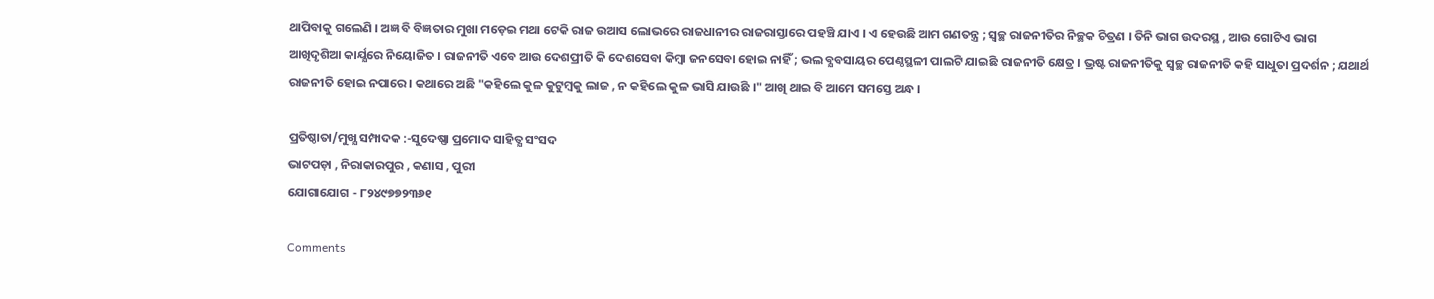ଥାପିବାକୁ ଗଲେଣି । ଅଜ୍ଞ ବି ବିଜ୍ଞତାର ମୁଖା ମଡ଼େଇ ମଥା ଟେକି ରାଜ ଉଆସ ଲୋଭରେ ରାଜଧାନୀର ରାଜରାସ୍ତାରେ ପହଞ୍ଚି ଯାଏ । ଏ ହେଉଛି ଆମ ଗଣତନ୍ତ୍ର ; ସ୍ବଚ୍ଛ ରାଜନୀତିର ନିଚ୍ଛକ ଚିତ୍ରଣ । ତିନି ଭାଗ ଉଦରସ୍ଥ , ଆଉ ଗୋଟିଏ ଭାଗ ଆଖିଦୃଶିଆ କାର୍ଯ୍ଯରେ ନିୟୋଜିତ । ରାଜନୀତି ଏବେ ଆଉ ଦେଶପ୍ରୀତି କି ଦେଶସେବା କିମ୍ବା ଜନସେବା ହୋଇ ନାହିଁ ; ଭଲ ବ୍ଯବସାୟର ପେଣ୍ଠସ୍ଥଳୀ ପାଲଟି ଯାଇଛି ରାଜନୀତି କ୍ଷେତ୍ର । ଭ୍ରଷ୍ଟ ରାଜନୀତିକୁ ସ୍ବଚ୍ଛ ରାଜନୀତି କହି ସାଧୁତା ପ୍ରଦର୍ଶନ ; ଯଥାର୍ଥ ରାଜନୀତି ହୋଇ ନପାରେ । କଥାରେ ଅଛି "କହିଲେ କୁଳ କୁଟୁମ୍ବକୁ ଲାଜ , ନ କହିଲେ କୁଳ ଭାସି ଯାଉଛି ।" ଆଖି ଥାଇ ବି ଆମେ ସମସ୍ତେ ଅନ୍ଧ ।

ପ୍ରତିଷ୍ଠାତା/ମୁଖ୍ଯ ସମ୍ପାଦକ :-ସୁଦେଷ୍ଣା ପ୍ରମୋଦ ସାହିତ୍ଯ ସଂସଦ
ଭାଟପଡ଼ା , ନିରାକାରପୁର , କଣାସ , ପୁରୀ
ଯୋଗାଯୋଗ - ୮୨୪୯୭୭୨୩୬୧

Comments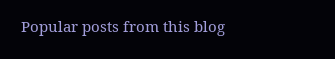Popular posts from this blog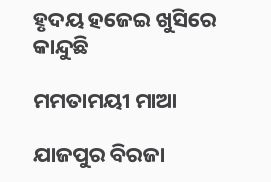ହୃଦୟ ହଜେଇ ଖୁସିରେ କାନ୍ଦୁଛି

ମମତାମୟୀ ମାଆ

ଯାଜପୁର ବିରଜା